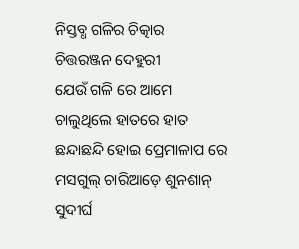ନିସ୍ତବ୍ଧ ଗଳିର ଚିତ୍କାର
ଚିତ୍ତରଞ୍ଜନ ଦେହୁରୀ
ଯେଉଁ ଗଳି ରେ ଆମେ
ଚାଲୁଥିଲେ ହାତରେ ହାତ
ଛନ୍ଦାଛନ୍ଦି ହୋଇ ପ୍ରେମାଳାପ ରେ
ମସଗୁଲ୍ ଚାରିଆଡ଼େ ଶୁନଶାନ୍
ସୁଦୀର୍ଘ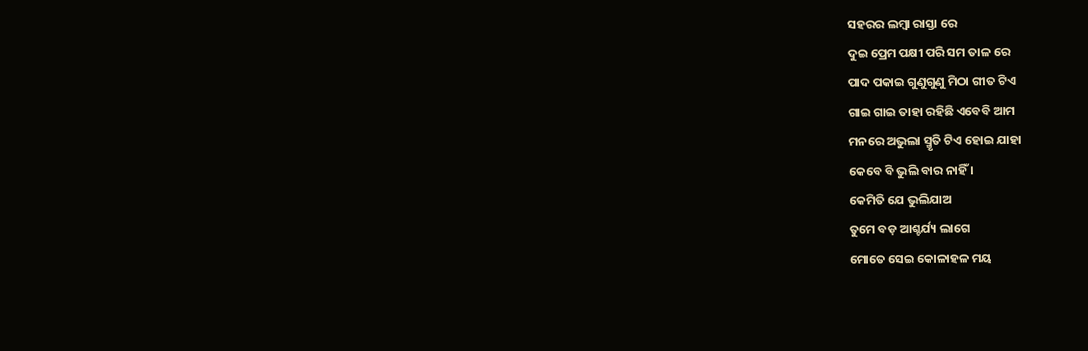ସହରର ଲମ୍ବା ରାସ୍ତା ରେ
ଦୁଇ ପ୍ରେମ ପକ୍ଷୀ ପରି ସମ ତାଳ ରେ
ପାଦ ପକାଇ ଗୁଣୁଗୁଣୁ ମିଠା ଗୀତ ଟିଏ
ଗାଇ ଗାଇ ତାହା ରହିଛି ଏବେବି ଆମ
ମନରେ ଅଭୁଲା ସ୍ମୃତି ଟିଏ ହୋଇ ଯାହା
କେବେ ବି ଭୁଲି ବାର ନାହିଁ ।
କେମିତି ଯେ ଭୁଲିଯାଅ
ତୁମେ ବଡ଼ ଆଶ୍ଚର୍ଯ୍ୟ ଲାଗେ
ମୋତେ ସେଇ କୋଳାହଳ ମୟ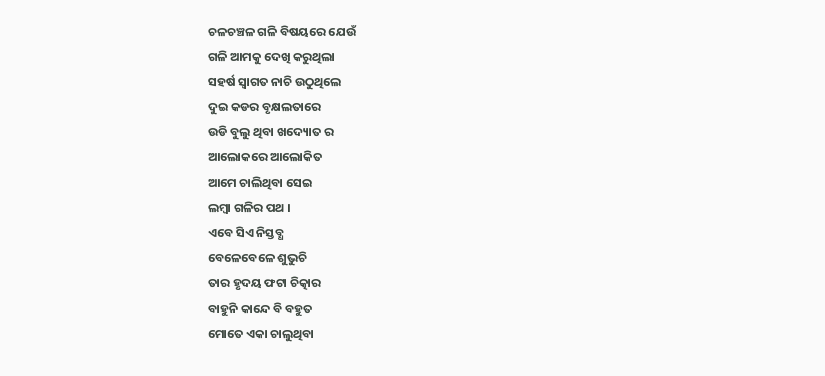ଚଳଚଞ୍ଚଳ ଗଳି ବିଷୟରେ ଯେଉଁ
ଗଳି ଆମକୁ ଦେଖି କରୁଥିଲା
ସହର୍ଷ ସ୍ବାଗତ ନାଚି ଉଠୁଥିଲେ
ଦୁଇ କଡର ବୃକ୍ଷଲତାରେ
ଉଡି ବୁଲୁ ଥିବା ଖଦ୍ୟୋତ ର
ଆଲୋକରେ ଆଲୋକିତ
ଆମେ ଚାଲିଥିବା ସେଇ
ଲମ୍ବା ଗଳିର ପଥ ।
ଏବେ ସିଏ ନିସ୍ତବ୍ଧ
ବେଳେବେଳେ ଶୁଭୁଚି
ତାର ହୃଦୟ ଫଟା ଚିତ୍କାର
ବାହୁନି କାନ୍ଦେ ବି ବହୁତ
ମୋତେ ଏକା ଚାଲୁଥିବା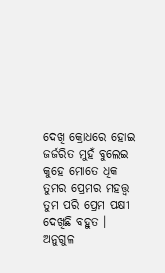ଦେଖି କ୍ରୋଧରେ ହୋଇ
ଜର୍ଜରିତ ମୁହଁ ବୁଲେଇ
କୁହେ ମୋତେ ଧିକ
ତୁମର ପ୍ରେମର ମହତ୍ତ୍ଵ
ତୁମ ପରି ପ୍ରେମ ପକ୍ଷୀ
ଦେଖିଛି ବହୁତ ।
ଅନୁଗୁଳ